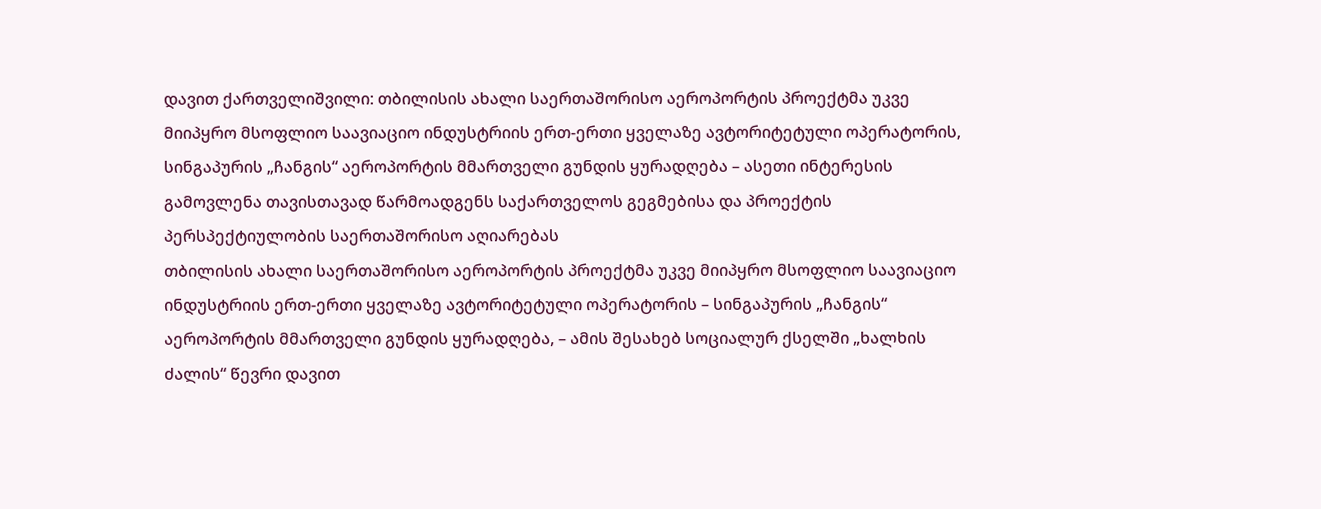დავით ქართველიშვილი: თბილისის ახალი საერთაშორისო აეროპორტის პროექტმა უკვე მიიპყრო მსოფლიო საავიაციო ინდუსტრიის ერთ-ერთი ყველაზე ავტორიტეტული ოპერატორის, სინგაპურის „ჩანგის“ აეროპორტის მმართველი გუნდის ყურადღება – ასეთი ინტერესის გამოვლენა თავისთავად წარმოადგენს საქართველოს გეგმებისა და პროექტის პერსპექტიულობის საერთაშორისო აღიარებას
თბილისის ახალი საერთაშორისო აეროპორტის პროექტმა უკვე მიიპყრო მსოფლიო საავიაციო ინდუსტრიის ერთ-ერთი ყველაზე ავტორიტეტული ოპერატორის – სინგაპურის „ჩანგის“ აეროპორტის მმართველი გუნდის ყურადღება, – ამის შესახებ სოციალურ ქსელში „ხალხის ძალის“ წევრი დავით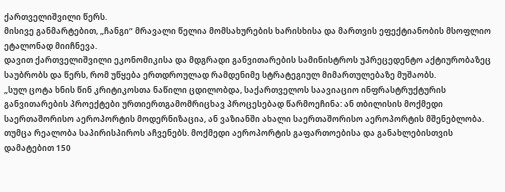ქართველიშვილი წერს.
მისივე განმარტებით, „ჩანგი“ მრავალი წელია მომსახურების ხარისხისა და მართვის ეფექტიანობის მსოფლიო ეტალონად მიიჩნევა.
დავით ქართველიშვილი ეკონომიკისა და მდგრადი განვითარების სამინისტროს უპრეცედენტო აქტიურობაზეც საუბრობს და წერს, რომ უწყება ერთდროულად რამდენიმე სტრატეგიულ მიმართულებაზე მუშაობს.
„სულ ცოტა ხნის წინ კრიტიკოსთა ნაწილი ცდილობდა, საქართველოს საავიაციო ინფრასტრუქტურის განვითარების პროექტები ურთიერთგამომრიცხავ პროცესებად წარმოეჩინა: ან თბილისის მოქმედი საერთაშორისო აეროპორტის მოდერნიზაცია, ან ვაზიანში ახალი საერთაშორისო აეროპორტის მშენებლობა. თუმცა რეალობა საპირისპიროს აჩვენებს. მოქმედი აეროპორტის გაფართოებისა და განახლებისთვის დამატებით 150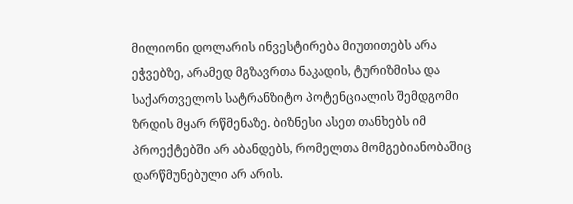მილიონი დოლარის ინვესტირება მიუთითებს არა ეჭვებზე, არამედ მგზავრთა ნაკადის, ტურიზმისა და საქართველოს სატრანზიტო პოტენციალის შემდგომი ზრდის მყარ რწმენაზე. ბიზნესი ასეთ თანხებს იმ პროექტებში არ აბანდებს, რომელთა მომგებიანობაშიც დარწმუნებული არ არის.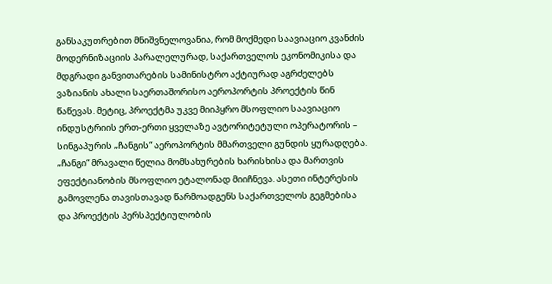განსაკუთრებით მნიშვნელოვანია, რომ მოქმედი საავიაციო კვანძის მოდერნიზაციის პარალელურად, საქართველოს ეკონომიკისა და მდგრადი განვითარების სამინისტრო აქტიურად აგრძელებს ვაზიანის ახალი საერთაშორისო აეროპორტის პროექტის წინ წაწევას. მეტიც, პროექტმა უკვე მიიპყრო მსოფლიო საავიაციო ინდუსტრიის ერთ-ერთი ყველაზე ავტორიტეტული ოპერატორის – სინგაპურის „ჩანგის“ აეროპორტის მმართველი გუნდის ყურადღება. „ჩანგი“ მრავალი წელია მომსახურების ხარისხისა და მართვის ეფექტიანობის მსოფლიო ეტალონად მიიჩნევა. ასეთი ინტერესის გამოვლენა თავისთავად წარმოადგენს საქართველოს გეგმებისა და პროექტის პერსპექტიულობის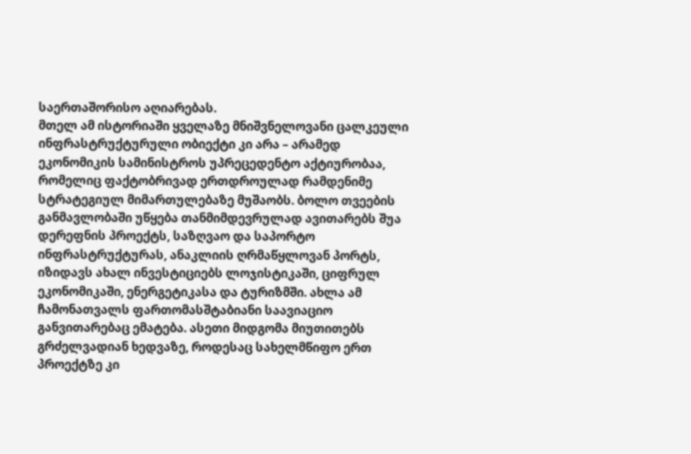საერთაშორისო აღიარებას.
მთელ ამ ისტორიაში ყველაზე მნიშვნელოვანი ცალკეული ინფრასტრუქტურული ობიექტი კი არა – არამედ ეკონომიკის სამინისტროს უპრეცედენტო აქტიურობაა, რომელიც ფაქტობრივად ერთდროულად რამდენიმე სტრატეგიულ მიმართულებაზე მუშაობს. ბოლო თვეების განმავლობაში უწყება თანმიმდევრულად ავითარებს შუა დერეფნის პროექტს, საზღვაო და საპორტო ინფრასტრუქტურას, ანაკლიის ღრმაწყლოვან პორტს, იზიდავს ახალ ინვესტიციებს ლოჯისტიკაში, ციფრულ ეკონომიკაში, ენერგეტიკასა და ტურიზმში. ახლა ამ ჩამონათვალს ფართომასშტაბიანი საავიაციო განვითარებაც ემატება. ასეთი მიდგომა მიუთითებს გრძელვადიან ხედვაზე, როდესაც სახელმწიფო ერთ პროექტზე კი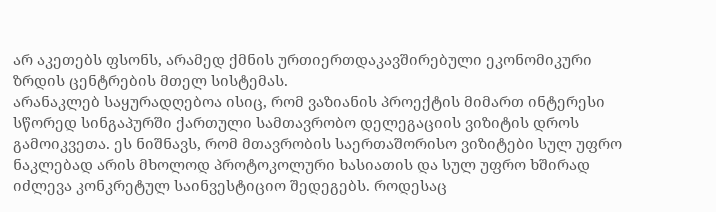არ აკეთებს ფსონს, არამედ ქმნის ურთიერთდაკავშირებული ეკონომიკური ზრდის ცენტრების მთელ სისტემას.
არანაკლებ საყურადღებოა ისიც, რომ ვაზიანის პროექტის მიმართ ინტერესი სწორედ სინგაპურში ქართული სამთავრობო დელეგაციის ვიზიტის დროს გამოიკვეთა. ეს ნიშნავს, რომ მთავრობის საერთაშორისო ვიზიტები სულ უფრო ნაკლებად არის მხოლოდ პროტოკოლური ხასიათის და სულ უფრო ხშირად იძლევა კონკრეტულ საინვესტიციო შედეგებს. როდესაც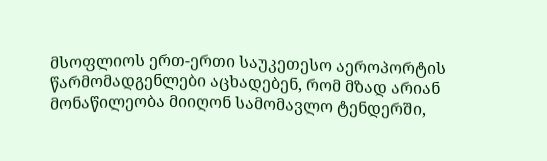მსოფლიოს ერთ-ერთი საუკეთესო აეროპორტის წარმომადგენლები აცხადებენ, რომ მზად არიან მონაწილეობა მიიღონ სამომავლო ტენდერში,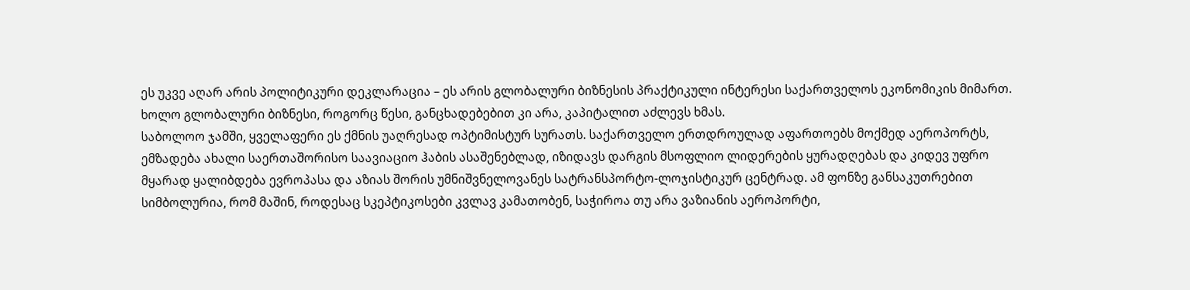ეს უკვე აღარ არის პოლიტიკური დეკლარაცია – ეს არის გლობალური ბიზნესის პრაქტიკული ინტერესი საქართველოს ეკონომიკის მიმართ. ხოლო გლობალური ბიზნესი, როგორც წესი, განცხადებებით კი არა, კაპიტალით აძლევს ხმას.
საბოლოო ჯამში, ყველაფერი ეს ქმნის უაღრესად ოპტიმისტურ სურათს. საქართველო ერთდროულად აფართოებს მოქმედ აეროპორტს, ემზადება ახალი საერთაშორისო საავიაციო ჰაბის ასაშენებლად, იზიდავს დარგის მსოფლიო ლიდერების ყურადღებას და კიდევ უფრო მყარად ყალიბდება ევროპასა და აზიას შორის უმნიშვნელოვანეს სატრანსპორტო-ლოჯისტიკურ ცენტრად. ამ ფონზე განსაკუთრებით სიმბოლურია, რომ მაშინ, როდესაც სკეპტიკოსები კვლავ კამათობენ, საჭიროა თუ არა ვაზიანის აეროპორტი,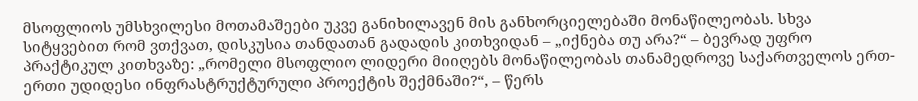მსოფლიოს უმსხვილესი მოთამაშეები უკვე განიხილავენ მის განხორციელებაში მონაწილეობას. სხვა სიტყვებით რომ ვთქვათ, დისკუსია თანდათან გადადის კითხვიდან – „იქნება თუ არა?“ – ბევრად უფრო პრაქტიკულ კითხვაზე: „რომელი მსოფლიო ლიდერი მიიღებს მონაწილეობას თანამედროვე საქართველოს ერთ-ერთი უდიდესი ინფრასტრუქტურული პროექტის შექმნაში?“, – წერს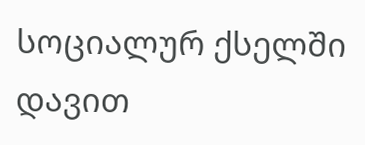სოციალურ ქსელში დავით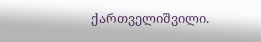ქართველიშვილი.